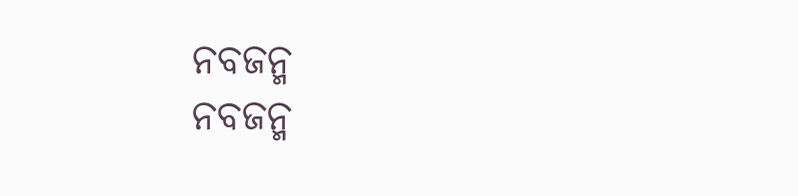ନବଜନ୍ମ
ନବଜନ୍ମ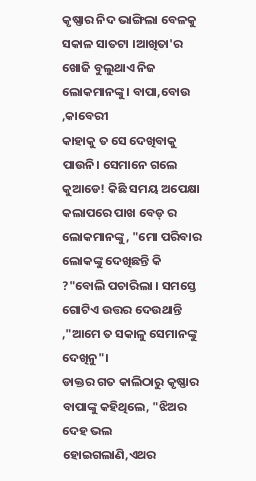କୃଷ୍ଣାର ନିଦ ଭାଙ୍ଗିଲା ବେଳକୁ ସକାଳ ସାତଟା ।ଆଖିତା'ର ଖୋଜି ବୁଲୁଥାଏ ନିଜ ଲୋକମାନଙ୍କୁ। ବାପା,ବୋଉ ,କାବେରୀ
କାହାକୁ ତ ସେ ଦେଖିବାକୁ ପାଉନି। ସେମାନେ ଗଲେ କୁଆଡେ! କିଛି ସମୟ ଅପେକ୍ଷା କଲାପରେ ପାଖ ବେଡ୍ ର ଲୋକମାନଙ୍କୁ, "ମୋ ପରିବାର ଲୋକଙ୍କୁ ଦେଖିଛନ୍ତି କି ?"ବୋଲି ପଚାରିଲା । ସମସ୍ତେ ଗୋଟିଏ ଉତ୍ତର ଦେଉଥାନ୍ତି ,"ଆମେ ତ ସକାଳୁ ସେମାନଙ୍କୁ ଦେଖିନୁ"।
ଡାକ୍ତର ଗତ କାଲିଠାରୁ କୃଷ୍ଣାର ବାପାଙ୍କୁ କହିଥିଲେ, "ଝିଅର ଦେହ ଭଲ ହୋଇଗଲାଣି,ଏଥର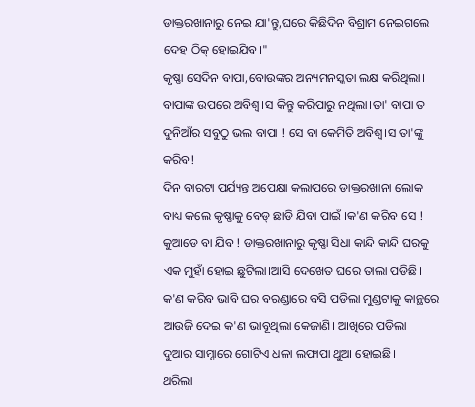ଡାକ୍ତରଖାନାରୁ ନେଇ ଯା'ନ୍ତୁ,ଘରେ କିଛିଦିନ ବିଶ୍ରାମ ନେଇଗଲେ ଦେହ ଠିକ୍ ହୋଇଯିବ।"
କୃଷ୍ଣା ସେଦିନ ବାପା,ବୋଉଙ୍କର ଅନ୍ୟମନସ୍କତା ଲକ୍ଷ କରିଥିଲା। ବାପାଙ୍କ ଉପରେ ଅବିଶ୍ୱ।ସ କିନ୍ତୁ କରିପାରୁ ନଥିଲା।ତା' ବାପା ତ ଦୁନିଆଁର ସବୁଠୁ ଭଲ ବାପା ! ସେ ବା କେମିତି ଅବିଶ୍ୱ।ସ ତା'ଙ୍କୁ କରିବ!
ଦିନ ବାରଟା ପର୍ଯ୍ୟନ୍ତ ଅପେକ୍ଷା କଲାପରେ ଡାକ୍ତରଖାନା ଲୋକ ବାଧ୍ୟ କଲେ କୃଷ୍ଣାକୁ ବେଡ୍ ଛାଡି ଯିବା ପାଇଁ ।କ'ଣ କରିବ ସେ !
କୁଆଡେ ବା ଯିବ ! ଡାକ୍ତରଖାନାରୁ କୃଷ୍ଣା ସିଧା କାନ୍ଦି କାନ୍ଦି ଘରକୁ ଏକ ମୁହାଁ ହୋଇ ଛୁଟିଲା।ଆସି ଦେଖେତ ଘରେ ତାଲା ପଡିଛି।
କ'ଣ କରିବ ଭାବି ଘର ବରଣ୍ଡାରେ ବସି ପଡିଲା ମୁଣ୍ଡଟାକୁ କାନ୍ଥରେ ଆଉଜି ଦେଇ କ'ଣ ଭାବୂଥିଲା କେଜାଣି। ଆଖିରେ ପଡିଲା
ଦୁଆର ସାମ୍ନାରେ ଗୋଟିଏ ଧଳା ଲଫାପା ଥୁଆ ହୋଇଛି।
ଥରିଲା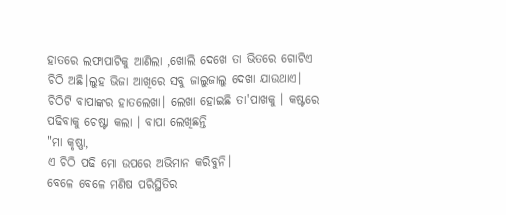ହାତରେ ଲଫାପାଟିକୁ ଆଣିଲା ,ଖୋଲି ଦେଖେ ତା ଭିତରେ ଗୋଟିଏ ଚିଠି ଅଛି।ଲୁହ ଭିଜା ଆଖିରେ ସବୁ ଜାଲୁଜାଲୁ ଦେଖା ଯାଉଥାଏ। ଚିଠିଟି ବାପାଙ୍କର ହାତଲେଖା। ଲେଖା ହୋଇଛି ତା'ପାଖକୁ । କଷ୍ଟରେ ପଢିବାକୁ ଚେଷ୍ଟା କଲା । ବାପା ଲେଖିଛନ୍ତି
"ମା କୃଷ୍ଣା,
ଏ ଚିଠି ପଢି ମୋ ଉପରେ ଅଭିମାନ କରିବୁନି।
ବେଳେ ବେଳେ ମଣିଷ ପରିସ୍ଥିତିର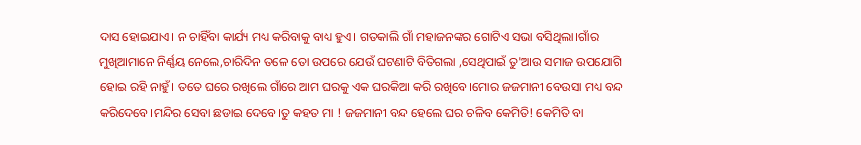ଦାସ ହୋଇଯାଏ। ନ ଚାହିଁବା କାର୍ଯ୍ୟ ମଧ୍ୟ କରିବାକୁ ବାଧ୍ୟ ହୁଏ। ଗତକାଲି ଗାଁ ମହାଜନଙ୍କର ଗୋଟିଏ ସଭା ବସିଥିଲା।ଗାଁର ମୁଖିଆମାନେ ନିର୍ଣ୍ଣୟ ନେଲେ,ଚାରିଦିନ ତଳେ ତୋ ଉପରେ ଯେଉଁ ଘଟଣାଟି ବିତିଗଲା ,ସେଥିପାଇଁ ତୁ'ଆଉ ସମାଜ ଉପଯୋଗି ହୋଇ ରହି ନାହୁଁ। ତତେ ଘରେ ରଖିଲେ ଗାଁରେ ଆମ ଘରକୁ ଏକ ଘରକିଆ କରି ରଖିବେ।ମୋର ଜଜମାନୀ ବେଉସା ମଧ୍ୟ ବନ୍ଦ କରିଦେବେ।ମନ୍ଦିର ସେବା ଛଡାଇ ଦେବେ।ତୁ କହତ ମା ! ଜଜମାନୀ ବନ୍ଦ ହେଲେ ଘର ଚଳିବ କେମିତି! କେମିତି ବା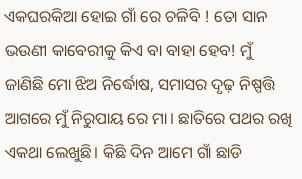ଏକଘରକିଆ ହୋଇ ଗାଁ ରେ ଚଳିବି ! ତୋ ସାନ ଭଉଣୀ କାବେରୀକୁ କିଏ ବା ବାହା ହେବ! ମୁଁ ଜାଣିଛି ମୋ ଝିଅ ନିର୍ଦ୍ଧୋଷ, ସମାସର ଦୃଢ଼ ନିଷ୍ପତ୍ତି ଆଗରେ ମୁଁ ନିରୁପାୟ ରେ ମା। ଛାତିରେ ପଥର ରଖି ଏକଥା ଲେଖୁଛି। କିଛି ଦିନ ଆମେ ଗାଁ ଛାଡି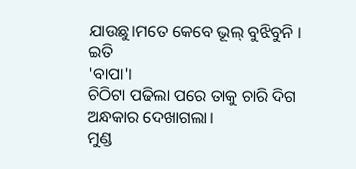ଯାଉଛୁ।ମତେ କେବେ ଭୂଲ୍ ବୁଝିବୁନି ।
ଇତି
'ବାପା'।
ଚିଠିଟା ପଢିଲା ପରେ ତାକୁ ଚାରି ଦିଗ ଅନ୍ଧକାର ଦେଖାଗଲା।
ମୁଣ୍ଡ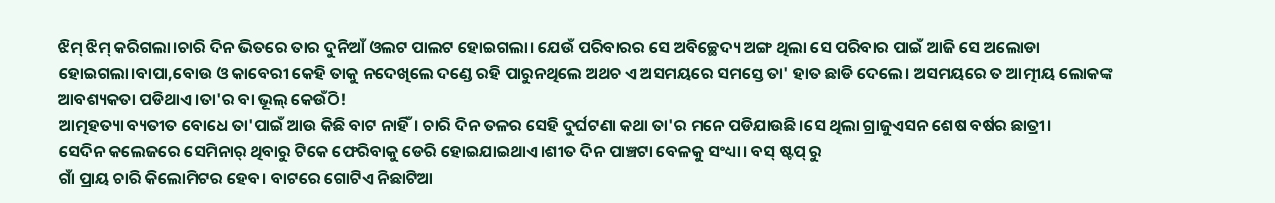ଝିମ୍ ଝିମ୍ କରିଗଲା।ଚାରି ଦିନ ଭିତରେ ତାର ଦୁନିଆଁ ଓଲଟ ପାଲଟ ହୋଇଗଲା। ଯେଉଁ ପରିବାରର ସେ ଅବିଚ୍ଛେଦ୍ୟ ଅଙ୍ଗ ଥିଲା ସେ ପରିବାର ପାଇଁ ଆଜି ସେ ଅଲୋଡା ହୋଇଗଲା।ବାପା,ବୋଉ ଓ କାବେରୀ କେହି ତାକୁ ନଦେଖିଲେ ଦଣ୍ଡେ ରହି ପାରୁନଥିଲେ ଅଥଚ ଏ ଅସମୟରେ ସମସ୍ତେ ତା' ହାତ ଛାଡି ଦେଲେ। ଅସମୟରେ ତ ଆତ୍ମୀୟ ଲୋକଙ୍କ ଆବଶ୍ୟକତା ପଡିଥାଏ।ତା'ର ବା ଭୂଲ୍ କେଉଁଠି!
ଆତ୍ମହତ୍ୟା ବ୍ୟତୀତ ବୋଧେ ତା'ପାଇଁ ଆଉ କିଛି ବାଟ ନାହିଁ। ଚାରି ଦିନ ତଳର ସେହି ଦୁର୍ଘଟଣା କଥା ତା'ର ମନେ ପଡିଯାଉଛି।ସେ ଥିଲା ଗ୍ରାଜୁଏସନ ଶେଷ ବର୍ଷର ଛାତ୍ରୀ।
ସେଦିନ କଲେଜରେ ସେମିନାର୍ ଥିବାରୁ ଟିକେ ଫେରିବାକୁ ଡେରି ହୋଇଯାଇଥାଏ।ଶୀତ ଦିନ ପାଞ୍ଚଟା ବେଳକୁ ସଂଧ୍ୟା। ବସ୍ ଷ୍ଟପ୍ ରୁ
ଗାଁ ପ୍ରାୟ ଚାରି କିଲୋମିଟର ହେବ। ବାଟରେ ଗୋଟିଏ ନିଛାଟିଆ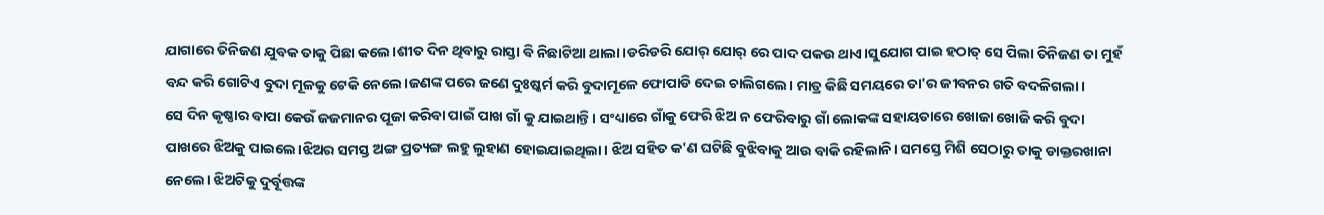ଯାଗାରେ ତିନିଜଣ ଯୁବକ ତାକୁ ପିଛା କଲେ।ଶୀତ ଦିନ ଥିବାରୁ ରାସ୍ତା ବି ନିଛାଟିଆ ଥାଲା।ଡରିଡରି ଯୋର୍ ଯୋର୍ ରେ ପାଦ ପକଉ ଥାଏ।ସୁଯୋଗ ପାଇ ହଠାତ୍ ସେ ପିଲା ତିନିଜଣ ତା ମୁହଁ ବନ୍ଦ କରି ଗୋଟିଏ ବୁଦା ମୂଳକୁ ଟେକି ନେଲେ।ଜଣଙ୍କ ପରେ ଜଣେ ଦୁଃଷ୍କର୍ମ କରି ବୁଦାମୂଳେ ଫୋପାଡି ଦେଇ ଚାଲିଗଲେ। ମାତ୍ର କିଛି ସମୟରେ ତା'ର ଜୀବନର ଗତି ବଦଳିଗଲା।
ସେ ଦିନ କୃଷ୍ଣାର ବାପା କେଉଁ ଜଜମାନର ପୂଜା କରିବା ପାଇଁ ପାଖ ଗାଁ କୁ ଯାଇଥାନ୍ତି। ସଂଧ୍ୟାରେ ଗାଁକୁ ଫେରି ଝିଅ ନ ଫେରିବାରୁ ଗାଁ ଲୋକଙ୍କ ସହାୟତାରେ ଖୋଜା ଖୋଜି କରି ବୁଦା ପାଖରେ ଝିଅକୁ ପାଇଲେ।ଝିଅର ସମସ୍ତ ଅଙ୍ଗ ପ୍ରତ୍ୟଙ୍ଗ ଲହୁ ଲୁହାଣ ହୋଇଯାଇଥିଲା। ଝିଅ ସହିତ କ'ଣ ଘଟିଛି ବୁଝିବାକୁ ଆଉ ବାକି ରହିଲାନି। ସମସ୍ତେ ମିଶି ସେଠାରୁ ତାକୁ ଡାକ୍ତରଖାନା ନେଲେ। ଝିଅଟିକୁ ଦୁର୍ବୂତ୍ତଙ୍କ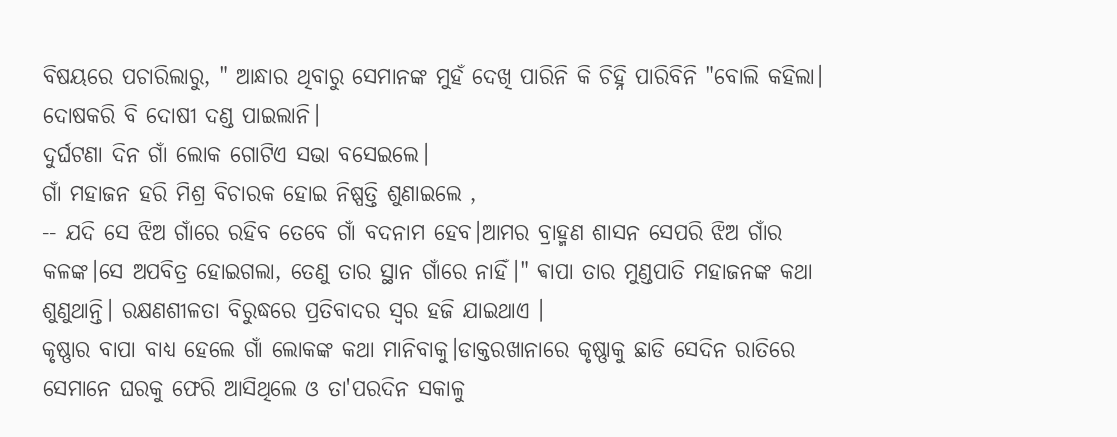ବିଷୟରେ ପଚାରିଲାରୁ, " ଆନ୍ଧାର ଥିବାରୁ ସେମାନଙ୍କ ମୁହଁ ଦେଖି ପାରିନି କି ଚିହ୍ନି ପାରିବିନି "ବୋଲି କହିଲା।
ଦୋଷକରି ବି ଦୋଷୀ ଦଣ୍ଡ ପାଇଲାନି।
ଦୁର୍ଘଟଣା ଦିନ ଗାଁ ଲୋକ ଗୋଟିଏ ସଭା ବସେଇଲେ।
ଗାଁ ମହାଜନ ହରି ମିଶ୍ର ବିଚାରକ ହୋଇ ନିଷ୍ପତ୍ତି ଶୁଣାଇଲେ ,
-- ଯଦି ସେ ଝିଅ ଗାଁରେ ରହିବ ତେବେ ଗାଁ ବଦନାମ ହେବ।ଆମର ବ୍ରାହ୍ମଣ ଶାସନ ସେପରି ଝିଅ ଗାଁର କଳଙ୍କ।ସେ ଅପବିତ୍ର ହୋଇଗଲା, ତେଣୁ ତାର ସ୍ଥାନ ଗାଁରେ ନାହିଁ।" ଵାପା ତାର ମୁଣ୍ଡପାତି ମହାଜନଙ୍କ କଥା ଶୁଣୁଥାନ୍ତି। ରକ୍ଷଣଶୀଳତା ବିରୁଦ୍ଧରେ ପ୍ରତିବାଦର ସ୍ୱର ହଜି ଯାଇଥାଏ ।
କୃଷ୍ଣାର ବାପା ବାଧ୍ୟ ହେଲେ ଗାଁ ଲୋକଙ୍କ କଥା ମାନିବାକୁ।ଡାକ୍ତରଖାନାରେ କୃଷ୍ଣାକୁ ଛାଡି ସେଦିନ ରାତିରେ ସେମାନେ ଘରକୁ ଫେରି ଆସିଥିଲେ ଓ ତା'ପରଦିନ ସକାଳୁ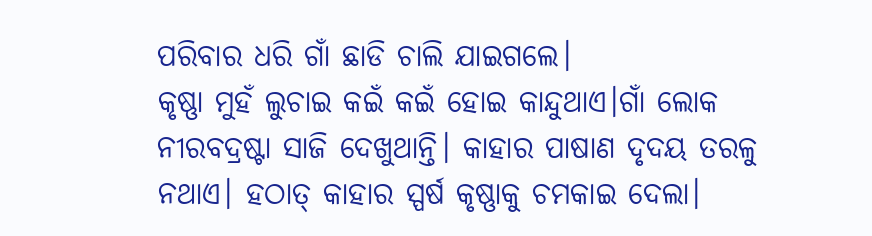ପରିବାର ଧରି ଗାଁ ଛାଡି ଚାଲି ଯାଇଗଲେ।
କୃଷ୍ଣା ମୁହଁ ଲୁଚାଇ କଇଁ କଇଁ ହୋଇ କାନ୍ଦୁଥାଏ।ଗାଁ ଲୋକ ନୀରବଦ୍ରଷ୍ଟା ସାଜି ଦେଖୁଥାନ୍ତି। କାହାର ପାଷାଣ ଦୃଦୟ ତରଳୁ
ନଥାଏ। ହଠାତ୍ କାହାର ସ୍ପର୍ଷ କୃଷ୍ଣାକୁ ଚମକାଇ ଦେଲା।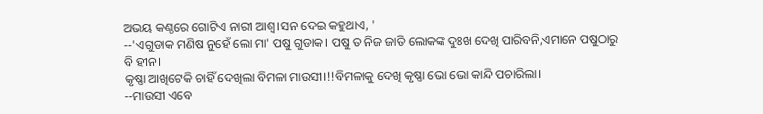ଅଭୟ କଣ୍ଠରେ ଗୋଟିଏ ନାରୀ ଆଶ୍ୱ।ସନ ଦେଇ କହୁଥାଏ, '
--'ଏଗୁଡାକ ମଣିଷ ନୁହେଁ ଲୋ ମା' ପଷୁ ଗୁଡାକ। ପଷୁ ତ ନିଜ ଜାତି ଲୋକଙ୍କ ଦୁଃଖ ଦେଖି ପାରିବନି,ଏମାନେ ପଷୁଠାରୁ ବି ହୀନ।
କୃଷ୍ଣା ଆଖିଟେକି ଚାହିଁ ଦେଖିଲା ବିମଳା ମାଉସୀ।!!ବିମଳାକୁ ଦେଖି କୃଷ୍ଣା ଭୋ ଭୋ କାନ୍ଦି ପଚାରିଲା।
--ମାଉସୀ ଏବେ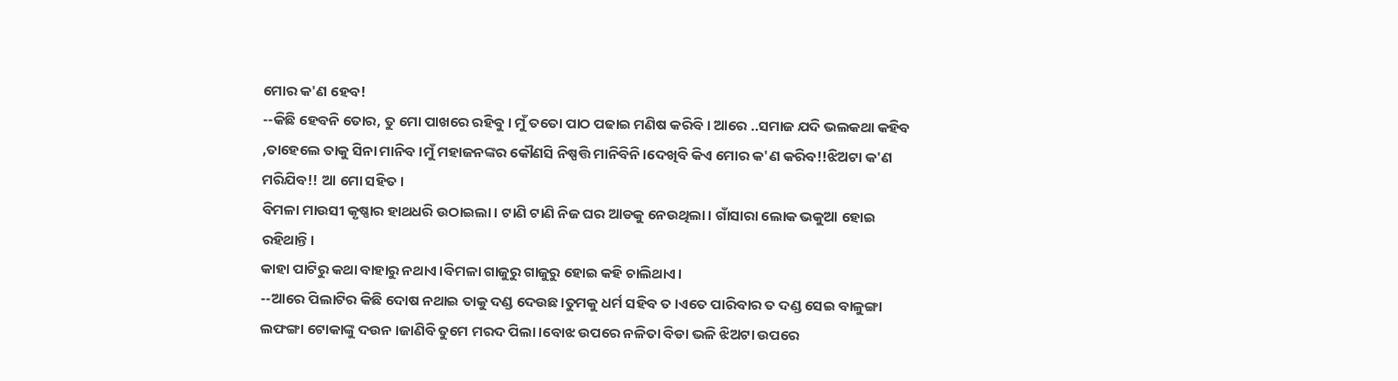ମୋର କ'ଣ ହେବ!
--କିଛି ହେବନି ତୋର, ତୁ ମୋ ପାଖରେ ରହିବୁ। ମୁଁ ତତୋ ପାଠ ପଢାଇ ମଣିଷ କରିବି । ଆରେ ..ସମାଜ ଯଦି ଭଲକଥା କହିବ ,ତାହେଲେ ତାକୁ ସିନା ମାନିବ ।ମୁଁ ମହାଜନଙ୍କର କୌଣସି ନିଷ୍ପତ୍ତି ମାନିବିନି।ଦେଖିବି କିଏ ମୋର କ'ଣ କରିବ!!ଝିଅଟା କ'ଣ ମରିଯିବ!! ଆ ମୋ ସହିତ।
ବିମଳା ମାଉସୀ କୃଷ୍ଣାର ହାଥଧରି ଉଠାଇଲା। ଟାଣି ଟାଣି ନିଜ ଘର ଆଡକୁ ନେଉଥିଲା। ଗାଁସାରା ଲୋକ ଭକୁଆ ହୋଇ ରହିଥାନ୍ତି।
କାହା ପାଟିରୁ କଥା ବାହାରୁ ନଥାଏ।ବିମଳା ଗାଜୁରୁ ଗାଜୁରୁ ହୋଇ କହି ଚାଲିଥାଏ।
--ଆରେ ପିଲାଟିର କିଛି ଦୋଷ ନଥାଇ ତାକୁ ଦଣ୍ଡ ଦେଉଛ।ତୁମକୁ ଧର୍ମ ସହିବ ତ।ଏତେ ପାରିବାର ତ ଦଣ୍ଡ ସେଇ ବାଳୁଙ୍ଗା ଲଫଙ୍ଗା ଟୋକାଙ୍କୁ ଦଉନ ।ଜାଣିବି ତୁମେ ମରଦ ପିଲା।ବୋଝ ଉପରେ ନଳିତା ବିଡା ଭଳି ଝିଅଟା ଉପରେ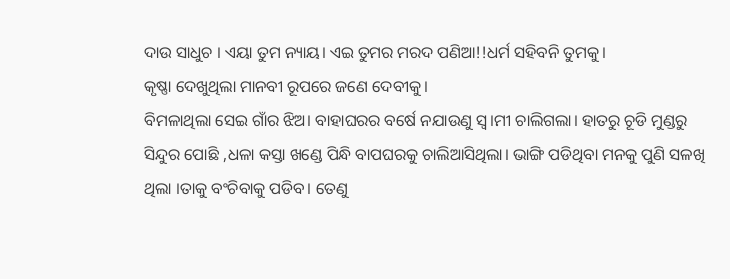ଦାଉ ସାଧୁଚ । ଏୟା ତୁମ ନ୍ୟାୟ। ଏଇ ତୁମର ମରଦ ପଣିଆ!!ଧର୍ମ ସହିବନି ତୁମକୁ।
କୃଷ୍ଣା ଦେଖୁଥିଲା ମାନବୀ ରୂପରେ ଜଣେ ଦେବୀକୁ।
ବିମଳାଥିଲା ସେଇ ଗାଁର ଝିଅ। ବାହାଘରର ବର୍ଷେ ନଯାଉଣୁ ସ୍ୱ।ମୀ ଚାଲିଗଲା। ହାତରୁ ଚୂଡି ମୁଣ୍ଡରୁ ସିନ୍ଦୁର ପୋଛି ,ଧଳା କସ୍ତା ଖଣ୍ଡେ ପିନ୍ଧି ବାପଘରକୁ ଚାଲିଆସିଥିଲା। ଭାଙ୍ଗି ପଡିଥିବା ମନକୁ ପୁଣି ସଳଖି ଥିଲା ।ତାକୁ ବଂଚିବାକୁ ପଡିବ। ତେଣୁ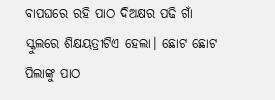ବାପଘରେ ରହି ପାଠ ଦିଅକ୍ଷର ପଢି ଗାଁ ସ୍କୁଲରେ ଶିକ୍ଷୟତ୍ରୀଟିଏ ହେଲା। ଛୋଟ ଛୋଟ ପିଲାଙ୍କୁ ପାଠ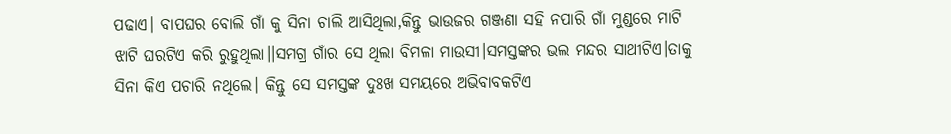ପଢାଏ। ବାପଘର ବୋଲି ଗାଁ କୁ ସିନା ଚାଲି ଆସିଥିଲା,କିନ୍ତୁ ଭାଉଜର ଗଞ୍ଜଣା ସହି ନପାରି ଗାଁ ମୁଣ୍ଡରେ ମାଟି ଝାଟି ଘରଟିଏ କରି ରୁହୁଥିଲା।।ସମଗ୍ର ଗାଁର ସେ ଥିଲା ବିମଳା ମାଉସୀ।ସମସ୍ତଙ୍କର ଭଲ ମନ୍ଦର ସାଥୀଟିଏ।ତାକୁ ସିନା କିଏ ପଚାରି ନଥିଲେ। କିନ୍ତୁ ସେ ସମସ୍ତଙ୍କ ଦୁଃଖ ସମୟରେ ଅଭିବାବକଟିଏ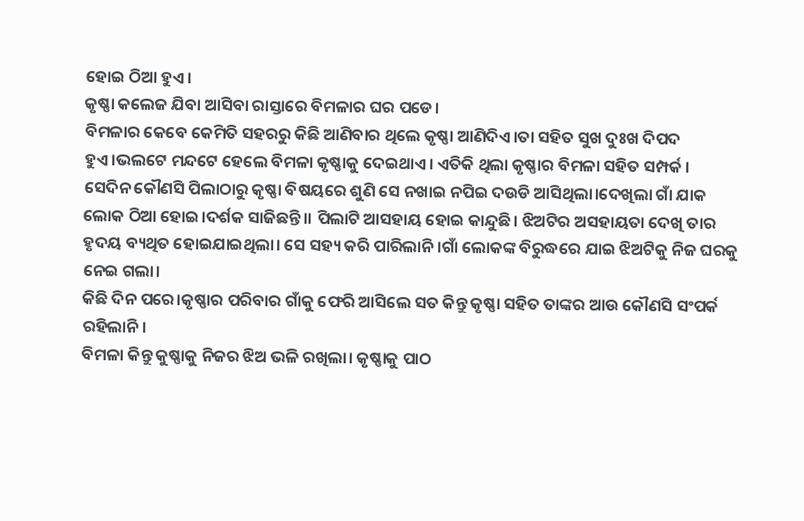ହୋଇ ଠିଆ ହୁଏ।
କୃଷ୍ଣା କଲେଜ ଯିବା ଆସିବା ରାସ୍ତାରେ ବିମଳାର ଘର ପଡେ।
ବିମଳାର କେବେ କେମିତି ସହରରୁ କିଛି ଆଣିବାର ଥିଲେ କୃଷ୍ଣା ଆଣିଦିଏ।ତା ସହିତ ସୁଖ ଦୁଃଖ ଦିପଦ ହୁଏ।ଭଲଟେ ମନ୍ଦଟେ ହେଲେ ବିମଳା କୃଷ୍ଣାକୁ ଦେଇଥାଏ। ଏତିକି ଥିଲା କୃଷ୍ଣାର ବିମଳା ସହିତ ସମ୍ପର୍କ ।
ସେଦିନ କୌଣସି ପିଲାଠାରୁ କୃଷ୍ଣା ବିଷୟରେ ଶୁଣି ସେ ନଖାଇ ନପିଇ ଦଉଡି ଆସିଥିଲା।ଦେଖିଲା ଗାଁ ଯାକ ଲୋକ ଠିଆ ହୋଇ।ଦର୍ଶକ ସାଜିଛନ୍ତି।। ପିଲାଟି ଆସହାୟ ହୋଇ କାନ୍ଦୁଛି। ଝିଅଟିର ଅସହାୟତା ଦେଖି ତାର ହୃଦୟ ବ୍ୟଥିତ ହୋଇଯାଇଥିଲା। ସେ ସହ୍ୟ କରି ପାରିଲାନି।ଗାଁ ଲୋକଙ୍କ ବିରୁଦ୍ଧରେ ଯାଇ ଝିଅଟିକୁ ନିଜ ଘରକୁ ନେଇ ଗଲା।
କିଛି ଦିନ ପରେ।କୃଷ୍ଣାର ପରିବାର ଗାଁକୁ ଫେରି ଆସିଲେ ସତ କିନ୍ତୁ କୃଷ୍ଣା ସହିତ ତାଙ୍କର ଆଉ କୌଣସି ସଂପର୍କ ରହିଲାନି।
ବିମଳା କିନ୍ତୁ କୁଷ୍ଣାକୁ ନିଜର ଝିଅ ଭଳି ରଖିଲା। କୃଷ୍ଣାକୁ ପାଠ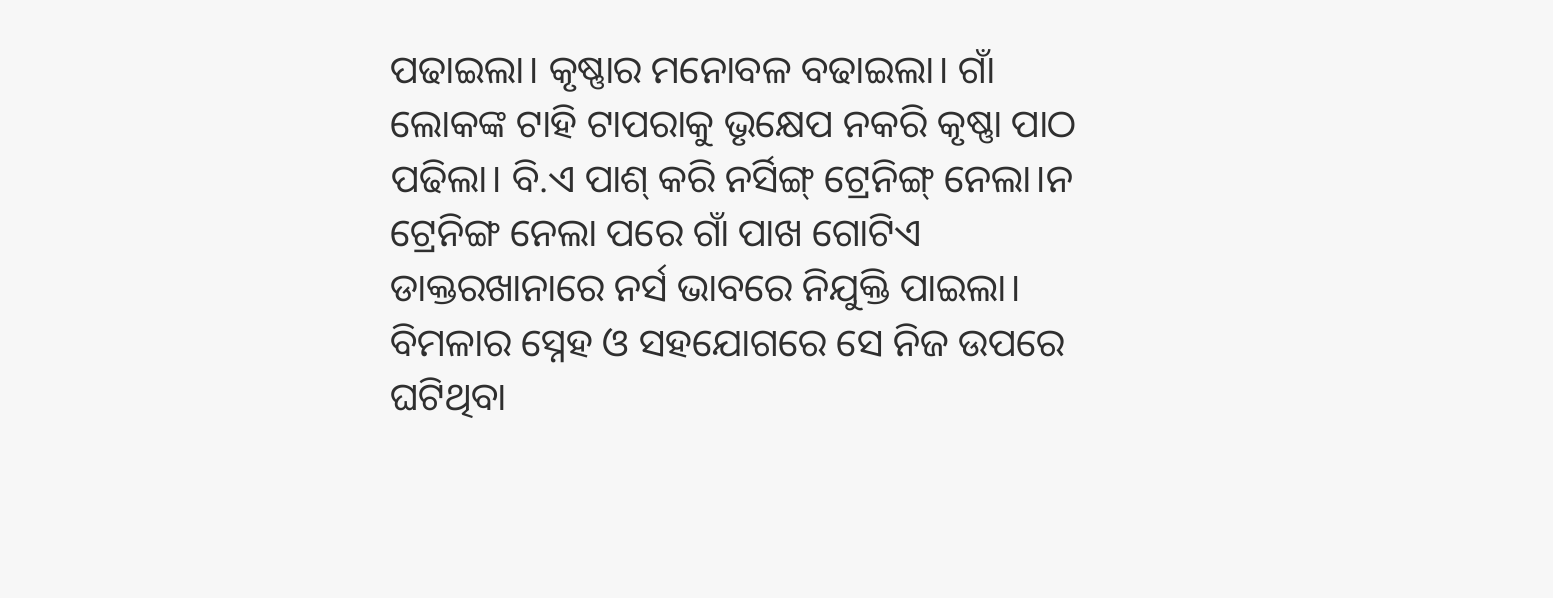ପଢାଇଲା। କୃଷ୍ଣାର ମନୋବଳ ବଢାଇଲା। ଗାଁ ଲୋକଙ୍କ ଟାହି ଟାପରାକୁ ଭୃକ୍ଷେପ ନକରି କୃଷ୍ଣା ପାଠ ପଢିଲା। ବି.ଏ ପାଶ୍ କରି ନର୍ସିଙ୍ଗ୍ ଟ୍ରେନିଙ୍ଗ୍ ନେଲା।ନ ଟ୍ରେନିଙ୍ଗ ନେଲା ପରେ ଗାଁ ପାଖ ଗୋଟିଏ ଡାକ୍ତରଖାନାରେ ନର୍ସ ଭାବରେ ନିଯୁକ୍ତି ପାଇଲା। ବିମଳାର ସ୍ନେହ ଓ ସହଯୋଗରେ ସେ ନିଜ ଉପରେ ଘଟିଥିବା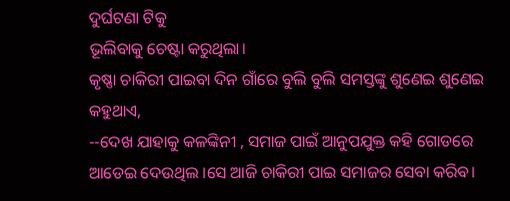ଦୁର୍ଘଟଣା ଟିକୁ
ଭୂଲିବାକୁ ଚେଷ୍ଟା କରୁଥିଲା।
କୃଷ୍ଣା ଚାକିରୀ ପାଇବା ଦିନ ଗାଁରେ ବୁଲି ବୁଲି ସମସ୍ତଙ୍କୁ ଶୁଣେଇ ଶୁଣେଇ କହୁଥାଏ,
--ଦେଖ ଯାହାକୁ କଳଙ୍କିନୀ , ସମାଜ ପାଇଁ ଆନୁପଯୁକ୍ତ କହି ଗୋଡରେ ଆଡେଇ ଦେଉଥିଲ ।ସେ ଆଜି ଚାକିରୀ ପାଇ ସମାଜର ସେବା କରିବ।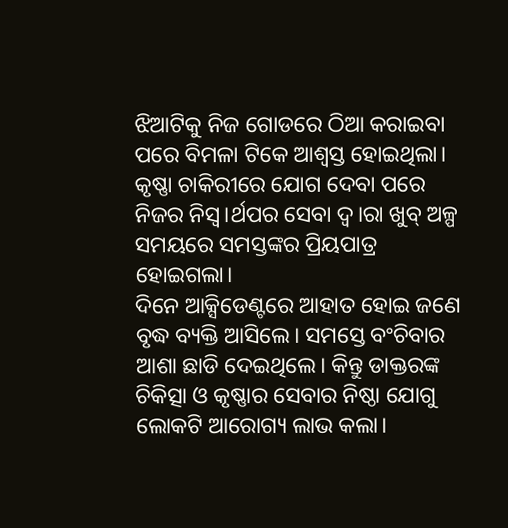ଝିଆଟିକୁ ନିଜ ଗୋଡରେ ଠିଆ କରାଇବା ପରେ ବିମଳା ଟିକେ ଆଶ୍ୱସ୍ତ ହୋଇଥିଲା। କୃଷ୍ଣା ଚାକିରୀରେ ଯୋଗ ଦେବା ପରେ ନିଜର ନିସ୍ୱ।ର୍ଥପର ସେବା ଦ୍ୱ।ରା ଖୁବ୍ ଅଳ୍ପ ସମୟରେ ସମସ୍ତଙ୍କର ପ୍ରିୟପାତ୍ର ହୋଇଗଲା।
ଦିନେ ଆକ୍ସିଡେଣ୍ଟରେ ଆହାତ ହୋଇ ଜଣେ ବୃଦ୍ଧ ବ୍ୟକ୍ତି ଆସିଲେ। ସମସ୍ତେ ବଂଚିବାର ଆଶା ଛାଡି ଦେଇଥିଲେ। କିନ୍ତୁ ଡାକ୍ତରଙ୍କ ଚିକିତ୍ସା ଓ କୃଷ୍ଣାର ସେବାର ନିଷ୍ଠା ଯୋଗୁ ଲୋକଟି ଆରୋଗ୍ୟ ଲାଭ କଲା।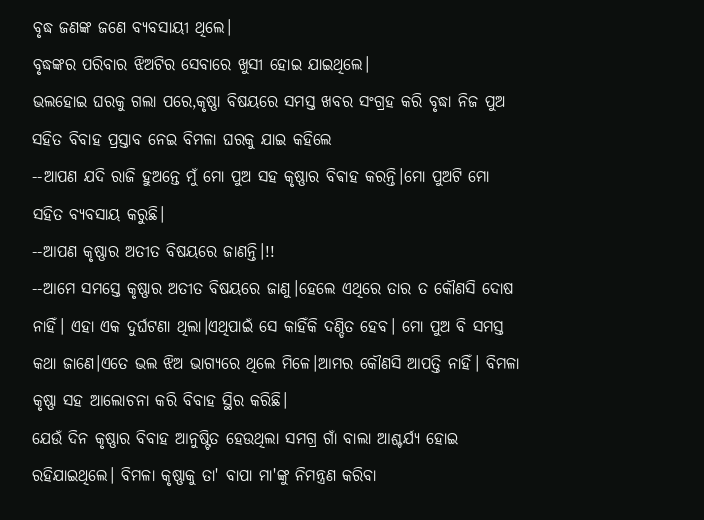ବୃଦ୍ଧ ଜଣଙ୍କ ଜଣେ ବ୍ୟବସାୟୀ ଥିଲେ।
ବୃଦ୍ଧଙ୍କର ପରିବାର ଝିଅଟିର ସେବାରେ ଖୁସୀ ହୋଇ ଯାଇଥିଲେ।
ଭଲହୋଇ ଘରକୁ ଗଲା ପରେ,କୃଷ୍ଣା ବିଷୟରେ ସମସ୍ତ ଖବର ସଂଗ୍ରହ କରି ବୃଦ୍ଧା ନିଜ ପୁଅ ସହିତ ବିବାହ ପ୍ରସ୍ତାବ ନେଇ ବିମଳା ଘରକୁ ଯାଇ କହିଲେ
--ଆପଣ ଯଦି ରାଜି ହୁଅନ୍ତେ ମୁଁ ମୋ ପୁଅ ସହ କୃଷ୍ଣାର ବିଵାହ କରନ୍ତି।ମୋ ପୁଅଟି ମୋ ସହିତ ବ୍ୟବସାୟ କରୁଛି।
--ଆପଣ କୃଷ୍ଣାର ଅତୀତ ବିଷୟରେ ଜାଣନ୍ତି।!!
--ଆମେ ସମସ୍ତେ କୃଷ୍ଣାର ଅତୀତ ବିଷୟରେ ଜାଣୁ।ହେଲେ ଏଥିରେ ତାର ତ କୌଣସି ଦୋଷ ନାହିଁ। ଏହା ଏକ ଦୁର୍ଘଟଣା ଥିଲା।ଏଥିପାଇଁ ସେ କାହିଁକି ଦଣ୍ଡିତ ହେବ। ମୋ ପୁଅ ବି ସମସ୍ତ କଥା ଜାଣେ।ଏତେ ଭଲ ଝିଅ ଭାଗ୍ୟରେ ଥିଲେ ମିଳେ।ଆମର କୌଣସି ଆପତ୍ତି ନାହିଁ। ବିମଳା କୃଷ୍ଣା ସହ ଆଲୋଚନା କରି ବିବାହ ସ୍ଥିର କରିଛି।
ଯେଉଁ ଦିନ କୃଷ୍ଣାର ବିବାହ ଆନୁଷ୍ଟିତ ହେଉଥିଲା ସମଗ୍ର ଗାଁ ବାଲା ଆଶ୍ଚର୍ଯ୍ୟ ହୋଇ ରହିଯାଇଥିଲେ। ବିମଳା କୃଷ୍ଣାକୁ ତା' ବାପା ମା'ଙ୍କୁ ନିମନ୍ତ୍ରଣ କରିବା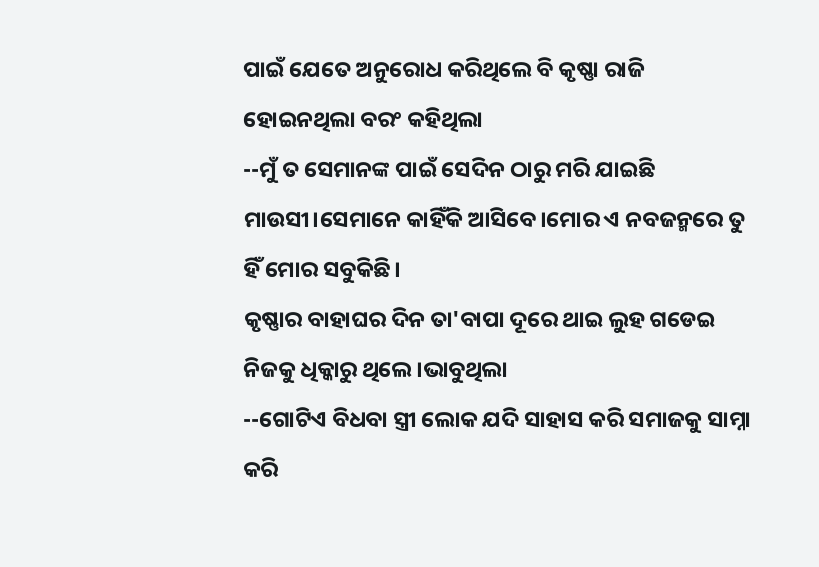ପାଇଁ ଯେତେ ଅନୁରୋଧ କରିଥିଲେ ବି କୃଷ୍ଣା ରାଜି ହୋଇନଥିଲା ବରଂ କହିଥିଲା
--ମୁଁ ତ ସେମାନଙ୍କ ପାଇଁ ସେଦିନ ଠାରୁ ମରି ଯାଇଛି ମାଉସୀ।ସେମାନେ କାହିଁକି ଆସିବେ।ମୋର ଏ ନବଜନ୍ମରେ ତୁ ହିଁ ମୋର ସବୁକିଛି।
କୃଷ୍ଣାର ବାହାଘର ଦିନ ତା'ବାପା ଦୂରେ ଥାଇ ଲୁହ ଗଡେଇ ନିଜକୁ ଧିକ୍କାରୁ ଥିଲେ।ଭାବୁଥିଲା
--ଗୋଟିଏ ବିଧବା ସ୍ତ୍ରୀ ଲୋକ ଯଦି ସାହାସ କରି ସମାଜକୁ ସାମ୍ନା କରି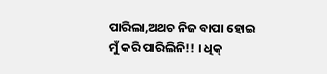ପାରିଲା,ଅଥଚ ନିଜ ବାପା ହୋଇ ମୁଁ କରି ପାରିଲିନି!! । ଧିକ୍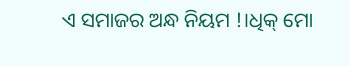ଏ ସମାଜର ଅନ୍ଧ ନିୟମ !।ଧିକ୍ ମୋ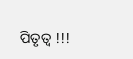ପିତୃତ୍ୱ !!!